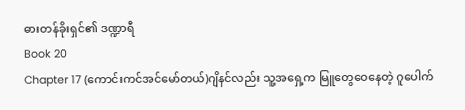ဓားတန်ခိုးရှင်၏ ဒဏ္ဍာရီ
Book 20
Chapter 17 (ကောင်းကင်အင်မော်တယ်)ဂျိနင်လည်း သူ့အရှေ့က မြူတွေဝေနေတဲ့ ဂူပေါက်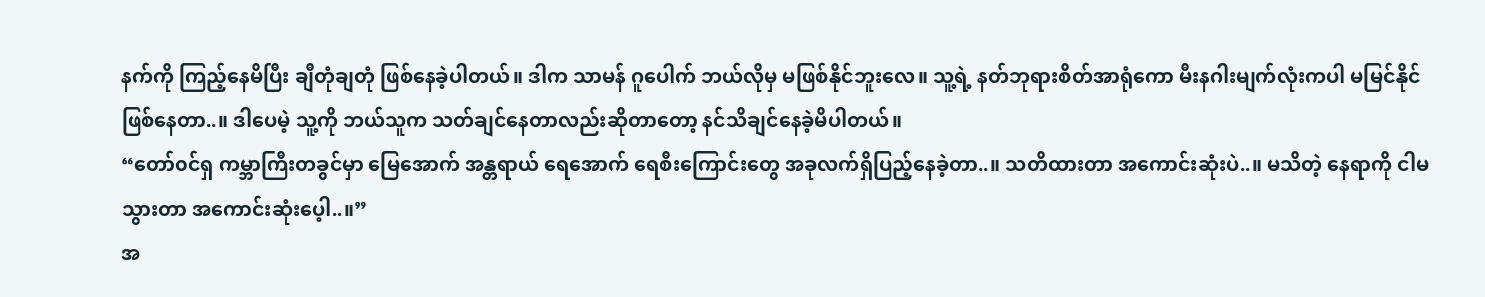နက်ကို ကြည့်နေမိပြီး ချီတုံချတုံ ဖြစ်နေခဲ့ပါတယ်။ ဒါက သာမန် ဂူပေါက် ဘယ်လိုမှ မဖြစ်နိုင်ဘူးလေ။ သူ့ရဲ့ နတ်ဘုရားစိတ်အာရုံကော မီးနဂါးမျက်လုံးကပါ မမြင်နိုင်ဖြစ်နေတာ..။ ဒါပေမဲ့ သူ့ကို ဘယ်သူက သတ်ချင်နေတာလည်းဆိုတာတော့ နင်သိချင်နေခဲ့မိပါတယ်။
“တော်၀င်ရှ ကမ္ဘာကြီးတခွင်မှာ မြေအောက် အန္တရာယ် ရေအောက် ရေစီးကြောင်းတွေ အခုလက်ရှိပြည့်နေခဲ့တာ..။ သတိထားတာ အကောင်းဆုံးပဲ..။ မသိတဲ့ နေရာကို ငါမသွားတာ အကောင်းဆုံးပေ့ါ..။”
အ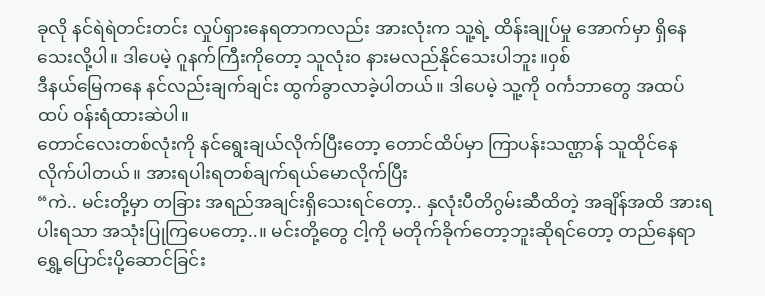ခုလို နင်ရဲရဲတင်းတင်း လှုပ်ရှားနေရတာကလည်း အားလုံးက သူ့ရဲ့ ထိန်းချုပ်မှု အောက်မှာ ရှိနေသေးလို့ပါ။ ဒါပေမဲ့ ဂူနက်ကြီးကိုတော့ သူလုံး၀ နားမလည်နိုင်သေးပါဘူး။၀ှစ်
ဒီနယ်မြေကနေ နင်လည်းချက်ချင်း ထွက်ခွာလာခဲ့ပါတယ်။ ဒါပေမဲ့ သူ့ကို ၀င်္ကဘာတွေ အထပ်ထပ် ၀န်းရံထားဆဲပါ။
တောင်လေးတစ်လုံးကို နင်ရွေးချယ်လိုက်ပြီးတော့ တောင်ထိပ်မှာ ကြာပန်းသဏ္ဌာန် သူထိုင်နေလိုက်ပါတယ်။ အားရပါးရတစ်ချက်ရယ်မောလိုက်ပြီး
“ကဲ.. မင်းတို့မှာ တခြား အရည်အချင်းရှိသေးရင်တော့.. နှလုံးပီတိဂွမ်းဆီထိတဲ့ အချိန်အထိ အားရပါးရသာ အသုံးပြုကြပေတော့..။ မင်းတို့တွေ ငါ့ကို မတိုက်ခိုက်တော့ဘူးဆိုရင်တော့ တည်နေရာရွှေ့ပြောင်းပို့ဆောင်ခြင်း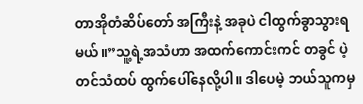တာအိုတံဆိပ်တော် အကြီးနဲ့ အခုပဲ ငါထွက်ခွာသွားရမယ်။”သူ့ရဲ့အသံဟာ အထက်ကောင်းကင် တခွင် ပဲ့တင်သံထပ် ထွက်ပေါ်နေလို့ပါ။ ဒါပေမဲ့ ဘယ်သူကမှ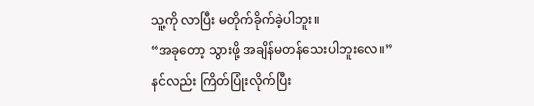သူ့ကို လာပြီး မတိုက်ခိုက်ခဲ့ပါဘူး။
“အခုတော့ သွားဖို့ အချိန်မတန်သေးပါဘူးလေ။”
နင်လည်း ကြိတ်ပြုံးလိုက်ပြီး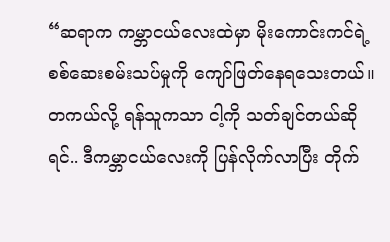“ဆရာက ကမ္ဘာငယ်လေးထဲမှာ မိုးကောင်းကင်ရဲ့ စစ်ဆေးစမ်းသပ်မှုကို ကျော်ဖြတ်နေရသေးတယ်။ တကယ်လို့ ရန်သူကသာ ငါ့ကို သတ်ချင်တယ်ဆိုရင်.. ဒီကမ္ဘာငယ်လေးကို ပြန်လိုက်လာပြီး တိုက်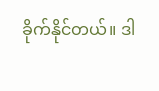ခိုက်နိုင်တယ်။ ဒါ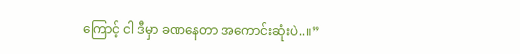ကြောင့် ငါ ဒီမှာ ခဏနေတာ အကောင်းဆုံးပဲ..။”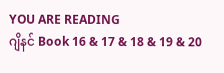YOU ARE READING
ဂျိနင် Book 16 & 17 & 18 & 19 & 20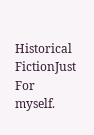Historical FictionJust For myself.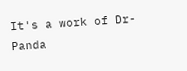It's a work of Dr-Panda